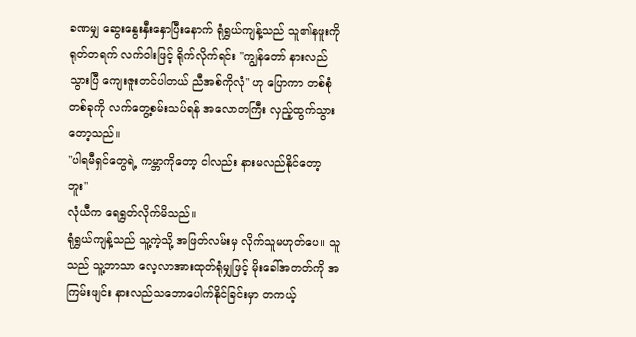ခဏမျှ ဆွေးနွေးနှီးနှောပြီးနောက် ရုံရွှယ်ကျန့်သည် သူ၏နဖူးကို ရုတ်တရက် လက်ဝါးဖြင့် ရိုက်လိုက်ရင်း "ကျွန်တော် နားလည်သွားပြီ ကျေးဇူးတင်ပါတယ် ညီအစ်ကိုလုံ" ဟု ပြောကာ တစ်စုံတစ်ခုကို လက်တွေ့စမ်းသပ်ရန် အလောတကြီး လှည့်ထွက်သွားတော့သည်။
"ပါရမီရှင်တွေရဲ့ ကမ္ဘာကိုတော့ ငါလည်း နားမလည်နိုင်တော့ဘူး"
လုံယီက ရေရွတ်လိုက်မိသည်။
ရုံရွှယ်ကျန့်သည် သူ့ကဲ့သို့ အဖြတ်လမ်းမှ လိုက်သူမဟုတ်ပေ။ သူသည် သူ့ဘာသာ လေ့လာအားထုတ်ရုံမျှဖြင့် မိုးခေါ်အတတ်ကို အကြမ်းဖျင်း နားလည်သဘောပေါက်နိုင်ခြင်းမှာ တကယ့်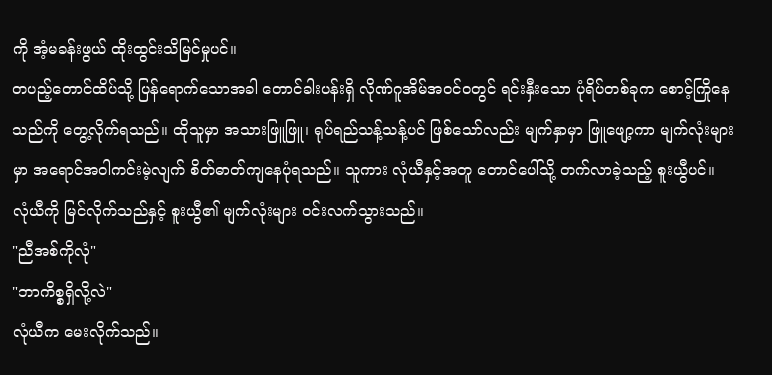ကို အံ့မခန်းဖွယ် ထိုးထွင်းသိမြင်မှုပင်။
တပည့်တောင်ထိပ်သို့ ပြန်ရောက်သောအခါ တောင်ခါးပန်းရှိ လိုဏ်ဂူအိမ်အဝင်ဝတွင် ရင်းနှီးသော ပုံရိပ်တစ်ခုက စောင့်ကြိုနေသည်ကို တွေ့လိုက်ရသည်။ ထိုသူမှာ အသားဖြူဖြူ၊ ရုပ်ရည်သန့်သန့်ပင် ဖြစ်သော်လည်း မျက်နှာမှာ ဖြူဖျော့ကာ မျက်လုံးများမှာ အရောင်အဝါကင်းမဲ့လျက် စိတ်ဓာတ်ကျနေပုံရသည်။ သူကား လုံယီနှင့်အတူ တောင်ပေါ်သို့ တက်လာခဲ့သည့် စူးယွီပင်။
လုံယီကို မြင်လိုက်သည်နှင့် စူးယွီ၏ မျက်လုံးများ ဝင်းလက်သွားသည်။
"ညီအစ်ကိုလုံ"
"ဘာကိစ္စရှိလို့လဲ"
လုံယီက မေးလိုက်သည်။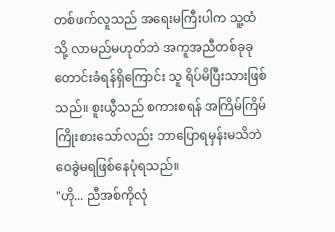တစ်ဖက်လူသည် အရေးမကြီးပါက သူ့ထံသို့ လာမည်မဟုတ်ဘဲ အကူအညီတစ်ခုခု တောင်းခံရန်ရှိကြောင်း သူ ရိပ်မိပြီးသားဖြစ်သည်။ စူးယွီသည် စကားစရန် အကြိမ်ကြိမ် ကြိုးစားသော်လည်း ဘာပြောရမှန်းမသိဘဲ ဝေခွဲမရဖြစ်နေပုံရသည်။
"ဟို... ညီအစ်ကိုလုံ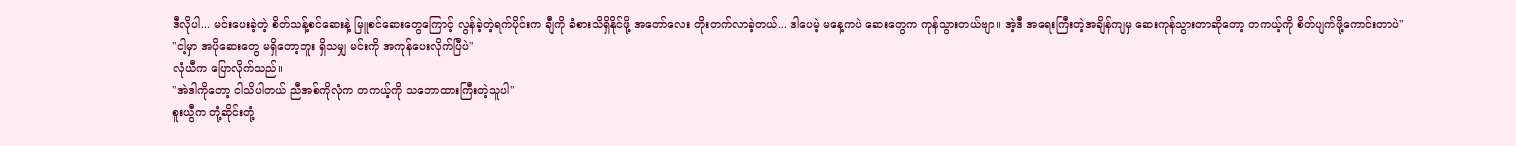ဒီလိုပါ... မင်းပေးခဲ့တဲ့ စိတ်သန့်စင်ဆေးနဲ့ မြူစင်ဆေးတွေကြောင့် လွန်ခဲ့တဲ့ရက်ပိုင်းက ချီကို ခံစားသိရှိနိုင်ဖို့ အတော်လေး တိုးတက်လာခဲ့တယ်... ဒါပေမဲ့ မနေ့ကပဲ ဆေးတွေက ကုန်သွားတယ်ဗျာ။ အဲ့ဒီ အရေးကြီးတဲ့အချိန်ကျမှ ဆေးကုန်သွားတာဆိုတော့ တကယ့်ကို စိတ်ပျက်ဖို့ကောင်းတာပဲ"
"ငါ့မှာ အပိုဆေးတွေ မရှိတော့ဘူး ရှိသမျှ မင်းကို အကုန်ပေးလိုက်ပြီပဲ"
လုံယီက ပြောလိုက်သည်။
"အဲဒါကိုတော့ ငါသိပါတယ် ညီအစ်ကိုလုံက တကယ့်ကို သဘောထားကြီးတဲ့သူပါ"
စူးယွီက တုံ့ဆိုင်းတုံ့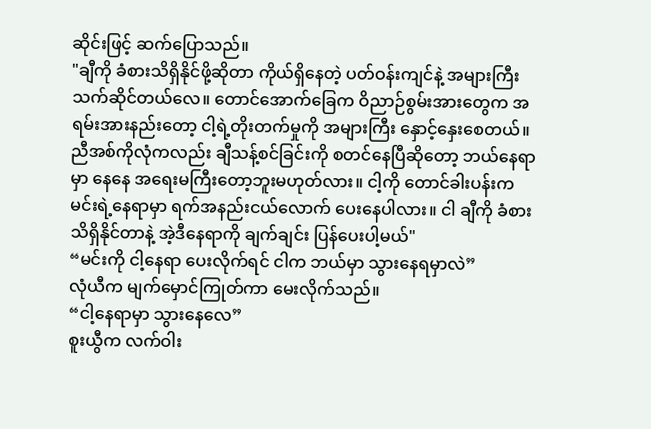ဆိုင်းဖြင့် ဆက်ပြောသည်။
"ချီကို ခံစားသိရှိနိုင်ဖို့ဆိုတာ ကိုယ်ရှိနေတဲ့ ပတ်ဝန်းကျင်နဲ့ အများကြီး သက်ဆိုင်တယ်လေ။ တောင်အောက်ခြေက ဝိညာဉ်စွမ်းအားတွေက အရမ်းအားနည်းတော့ ငါ့ရဲ့တိုးတက်မှုကို အများကြီး နှောင့်နှေးစေတယ်။
ညီအစ်ကိုလုံကလည်း ချီသန့်စင်ခြင်းကို စတင်နေပြီဆိုတော့ ဘယ်နေရာမှာ နေနေ အရေးမကြီးတော့ဘူးမဟုတ်လား။ ငါ့ကို တောင်ခါးပန်းက မင်းရဲ့နေရာမှာ ရက်အနည်းငယ်လောက် ပေးနေပါလား။ ငါ ချီကို ခံစားသိရှိနိုင်တာနဲ့ အဲ့ဒီနေရာကို ချက်ချင်း ပြန်ပေးပါ့မယ်"
“မင်းကို ငါ့နေရာ ပေးလိုက်ရင် ငါက ဘယ်မှာ သွားနေရမှာလဲ”
လုံယီက မျက်မှောင်ကြုတ်ကာ မေးလိုက်သည်။
“ငါ့နေရာမှာ သွားနေလေ”
စူးယွီက လက်ဝါး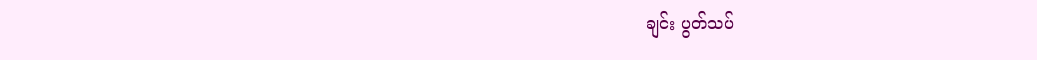ချင်း ပွတ်သပ်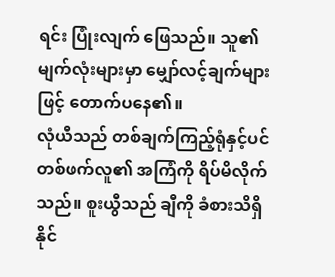ရင်း ပြုံးလျက် ဖြေသည်။ သူ၏ မျက်လုံးများမှာ မျှော်လင့်ချက်များဖြင့် တောက်ပနေ၏။
လုံယီသည် တစ်ချက်ကြည့်ရုံနှင့်ပင် တစ်ဖက်လူ၏ အကြံကို ရိပ်မိလိုက်သည်။ စူးယွီသည် ချီကို ခံစားသိရှိနိုင်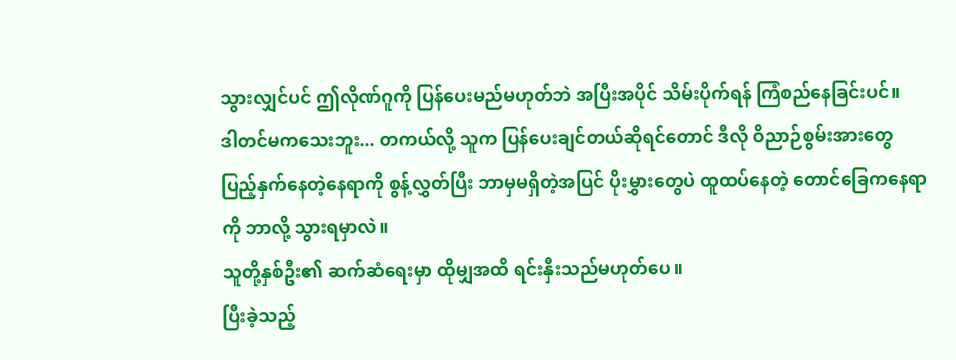သွားလျှင်ပင် ဤလိုဏ်ဂူကို ပြန်ပေးမည်မဟုတ်ဘဲ အပြီးအပိုင် သိမ်းပိုက်ရန် ကြံစည်နေခြင်းပင်။
ဒါတင်မကသေးဘူး... တကယ်လို့ သူက ပြန်ပေးချင်တယ်ဆိုရင်တောင် ဒီလို ဝိညာဉ်စွမ်းအားတွေ ပြည့်နှက်နေတဲ့နေရာကို စွန့်လွှတ်ပြီး ဘာမှမရှိတဲ့အပြင် ပိုးမွှားတွေပဲ ထူထပ်နေတဲ့ တောင်ခြေကနေရာကို ဘာလို့ သွားရမှာလဲ။
သူတို့နှစ်ဦး၏ ဆက်ဆံရေးမှာ ထိုမျှအထိ ရင်းနှီးသည်မဟုတ်ပေ။
ပြီးခဲ့သည့်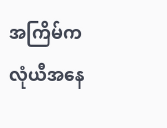အကြိမ်က လုံယီအနေ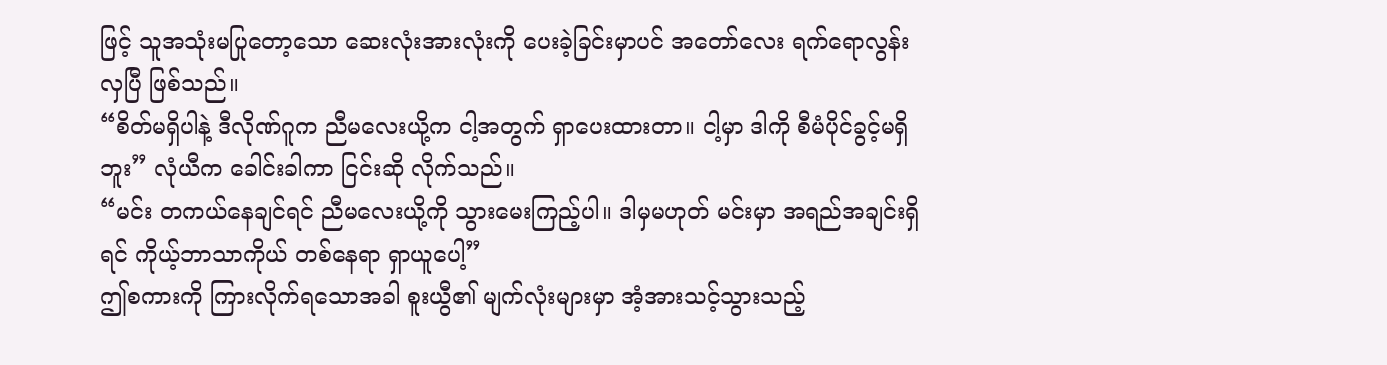ဖြင့် သူအသုံးမပြုတော့သော ဆေးလုံးအားလုံးကို ပေးခဲ့ခြင်းမှာပင် အတော်လေး ရက်ရောလွန်းလှပြီ ဖြစ်သည်။
“စိတ်မရှိပါနဲ့ ဒီလိုဏ်ဂူက ညီမလေးယို့က ငါ့အတွက် ရှာပေးထားတာ။ ငါ့မှာ ဒါကို စီမံပိုင်ခွင့်မရှိဘူး” လုံယီက ခေါင်းခါကာ ငြင်းဆို လိုက်သည်။
“မင်း တကယ်နေချင်ရင် ညီမလေးယို့ကို သွားမေးကြည့်ပါ။ ဒါမှမဟုတ် မင်းမှာ အရည်အချင်းရှိရင် ကိုယ့်ဘာသာကိုယ် တစ်နေရာ ရှာယူပေါ့”
ဤစကားကို ကြားလိုက်ရသောအခါ စူးယွီ၏ မျက်လုံးများမှာ အံ့အားသင့်သွားသည့်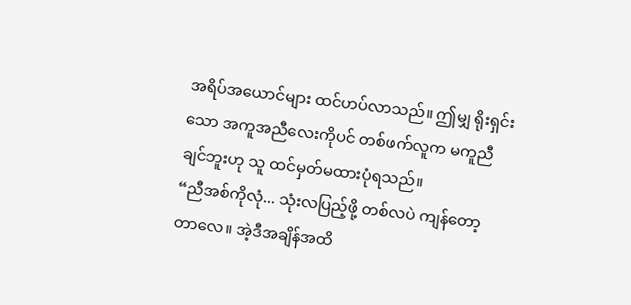အရိပ်အယောင်များ ထင်ဟပ်လာသည်။ ဤမျှ ရိုးရှင်းသော အကူအညီလေးကိုပင် တစ်ဖက်လူက မကူညီချင်ဘူးဟု သူ ထင်မှတ်မထားပုံရသည်။
“ညီအစ်ကိုလုံ... သုံးလပြည့်ဖို့ တစ်လပဲ ကျန်တော့တာလေ။ အဲ့ဒီအချိန်အထိ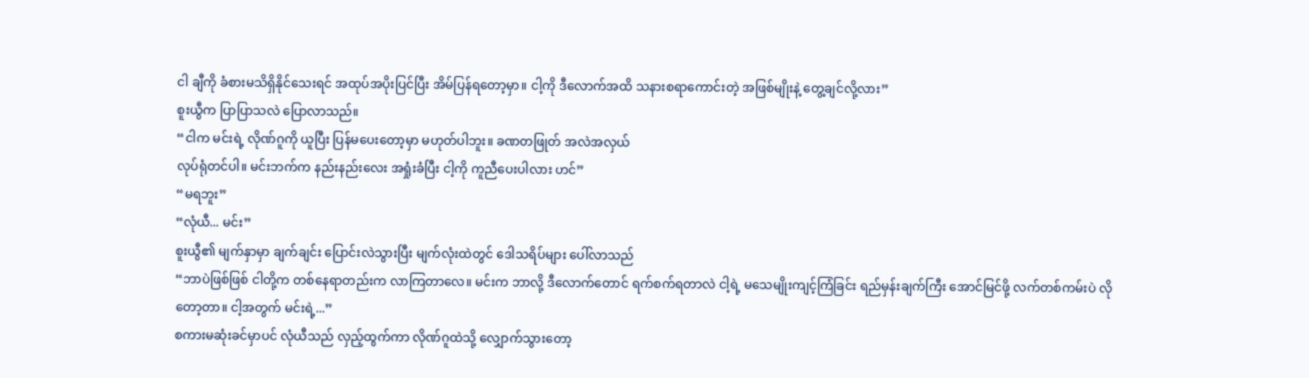ငါ ချီကို ခံစားမသိရှိနိုင်သေးရင် အထုပ်အပိုးပြင်ပြီး အိမ်ပြန်ရတော့မှာ။ ငါ့ကို ဒီလောက်အထိ သနားစရာကောင်းတဲ့ အဖြစ်မျိုးနဲ့ တွေ့ချင်လို့လား”
စူးယွီက ပြာပြာသလဲ ပြောလာသည်။
“ငါက မင်းရဲ့ လိုဏ်ဂူကို ယူပြီး ပြန်မပေးတော့မှာ မဟုတ်ပါဘူး။ ခဏတဖြုတ် အလဲအလှယ်
လုပ်ရုံတင်ပါ။ မင်းဘက်က နည်းနည်းလေး အရှုံးခံပြီး ငါ့ကို ကူညီပေးပါလား ဟင်”
“မရဘူး”
“လုံယီ... မင်း”
စူးယွီ၏ မျက်နှာမှာ ချက်ချင်း ပြောင်းလဲသွားပြီး မျက်လုံးထဲတွင် ဒေါသရိပ်များ ပေါ်လာသည်
“ဘာပဲဖြစ်ဖြစ် ငါတို့က တစ်နေရာတည်းက လာကြတာလေ။ မင်းက ဘာလို့ ဒီလောက်တောင် ရက်စက်ရတာလဲ ငါ့ရဲ့ မသေမျိုးကျင့်ကြံခြင်း ရည်မှန်းချက်ကြီး အောင်မြင်ဖို့ လက်တစ်ကမ်းပဲ လိုတော့တာ။ ငါ့အတွက် မင်းရဲ့...”
စကားမဆုံးခင်မှာပင် လုံယီသည် လှည့်ထွက်ကာ လိုဏ်ဂူထဲသို့ လျှောက်သွားတော့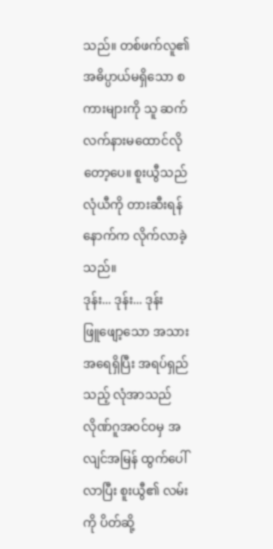သည်။ တစ်ဖက်လူ၏ အဓိပ္ပာယ်မရှိသော စကားများကို သူ ဆက်လက်နားမထောင်လိုတော့ပေ။ စူးယွီသည် လုံယီကို တားဆီးရန် နောက်က လိုက်လာခဲ့သည်။
ဒုန်း... ဒုန်း... ဒုန်း
ဖြူဖျော့သော အသားအရေရှိပြီး အရပ်ရှည်သည့် လုံအာသည် လိုဏ်ဂူအဝင်ဝမှ အလျင်အမြန် ထွက်ပေါ်လာပြီး စူးယွီ၏ လမ်းကို ပိတ်ဆို့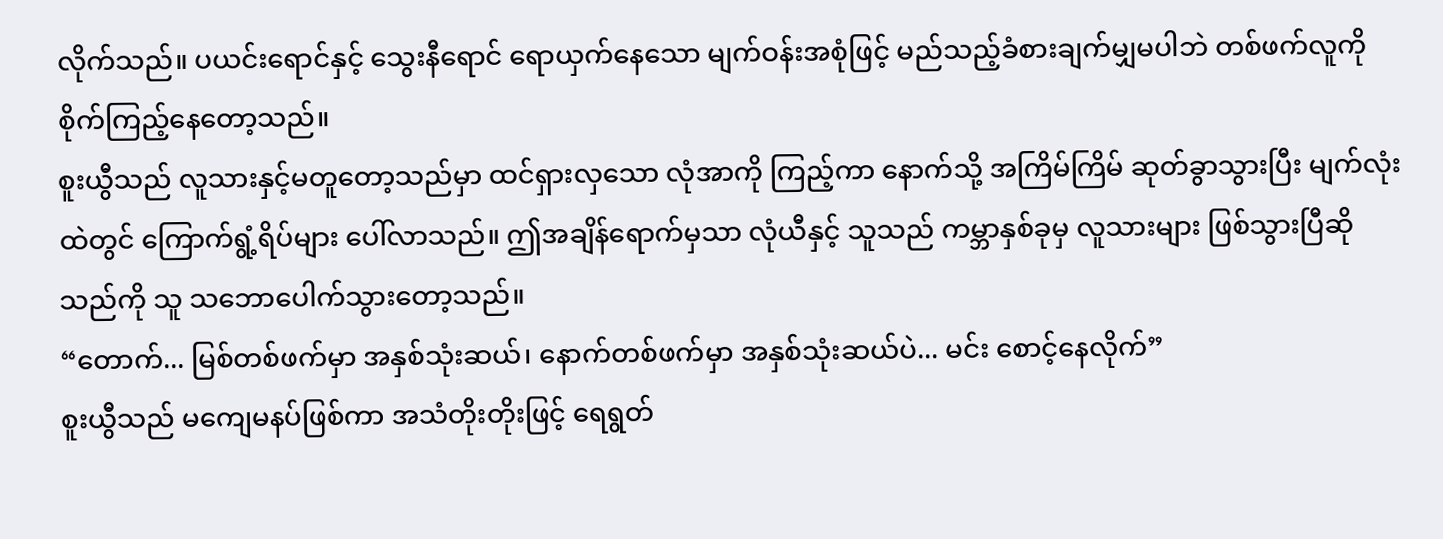လိုက်သည်။ ပယင်းရောင်နှင့် သွေးနီရောင် ရောယှက်နေသော မျက်ဝန်းအစုံဖြင့် မည်သည့်ခံစားချက်မျှမပါဘဲ တစ်ဖက်လူကို စိုက်ကြည့်နေတော့သည်။
စူးယွီသည် လူသားနှင့်မတူတော့သည်မှာ ထင်ရှားလှသော လုံအာကို ကြည့်ကာ နောက်သို့ အကြိမ်ကြိမ် ဆုတ်ခွာသွားပြီး မျက်လုံးထဲတွင် ကြောက်ရွံ့ရိပ်များ ပေါ်လာသည်။ ဤအချိန်ရောက်မှသာ လုံယီနှင့် သူသည် ကမ္ဘာနှစ်ခုမှ လူသားများ ဖြစ်သွားပြီဆိုသည်ကို သူ သဘောပေါက်သွားတော့သည်။
“တောက်... မြစ်တစ်ဖက်မှာ အနှစ်သုံးဆယ်၊ နောက်တစ်ဖက်မှာ အနှစ်သုံးဆယ်ပဲ... မင်း စောင့်နေလိုက်”
စူးယွီသည် မကျေမနပ်ဖြစ်ကာ အသံတိုးတိုးဖြင့် ရေရွတ်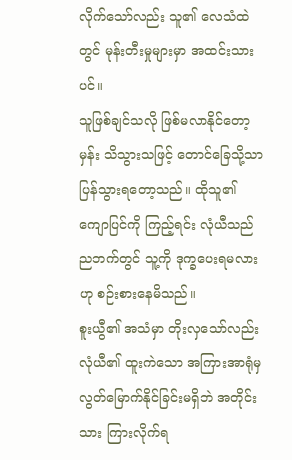လိုက်သော်လည်း သူ၏ လေသံထဲတွင် မုန်းတီးမှုများမှာ အထင်းသားပင်။
သူဖြစ်ချင်သလို ဖြစ်မလာနိုင်တော့မှန်း သိသွားသဖြင့် တောင်ခြေသို့သာ ပြန်သွားရတော့သည်။ ထိုသူ၏ ကျောပြင်ကို ကြည့်ရင်း လုံယီသည် ညဘက်တွင် သူ့ကို ဒုက္ခပေးရမလားဟု စဉ်းစားနေမိသည်။
စူးယွီ၏ အသံမှာ တိုးလှသော်လည်း လုံယီ၏ ထူးကဲသော အကြားအာရုံမှ လွတ်မြောက်နိုင်ခြင်းမရှိဘဲ အတိုင်းသား ကြားလိုက်ရ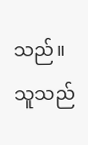သည်။ သူသည်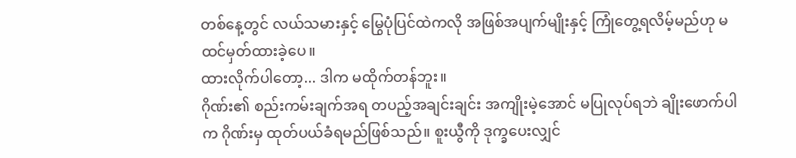တစ်နေ့တွင် လယ်သမားနှင့် မြွေပုံပြင်ထဲကလို အဖြစ်အပျက်မျိုးနှင့် ကြုံတွေ့ရလိမ့်မည်ဟု မထင်မှတ်ထားခဲ့ပေ။
ထားလိုက်ပါတော့... ဒါက မထိုက်တန်ဘူး။
ဂိုဏ်း၏ စည်းကမ်းချက်အရ တပည့်အချင်းချင်း အကျိုးမဲ့အောင် မပြုလုပ်ရဘဲ ချိုးဖောက်ပါက ဂိုဏ်းမှ ထုတ်ပယ်ခံရမည်ဖြစ်သည်။ စူးယွီကို ဒုက္ခပေးလျှင်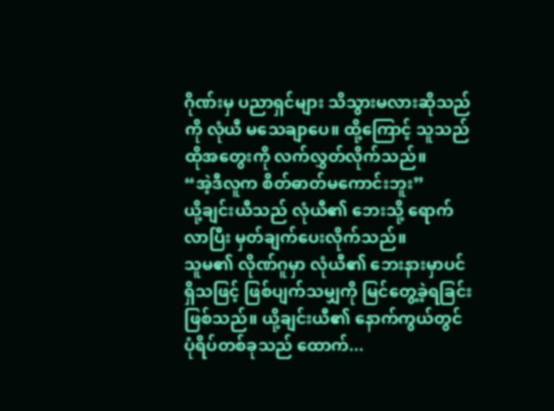ဂိုဏ်းမှ ပညာရှင်များ သိသွားမလားဆိုသည်ကို လုံယီ မသေချာပေ။ ထို့ကြောင့် သူသည် ထိုအတွေးကို လက်လွှတ်လိုက်သည်။
“အဲ့ဒီလူက စိတ်ဓာတ်မကောင်းဘူး”
ယို့ချင်းယီသည် လုံယီ၏ ဘေးသို့ ရောက်လာပြီး မှတ်ချက်ပေးလိုက်သည်။
သူမ၏ လိုဏ်ဂူမှာ လုံယီ၏ ဘေးနားမှာပင် ရှိသဖြင့် ဖြစ်ပျက်သမျှကို မြင်တွေ့ခဲ့ရခြင်း ဖြစ်သည်။ ယို့ချင်းယီ၏ နောက်ကွယ်တွင် ပုံရိပ်တစ်ခုသည် ထောက်...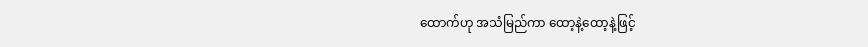ထောက်ဟု အသံမြည်ကာ ထော့နဲ့ထော့နဲ့ဖြင့်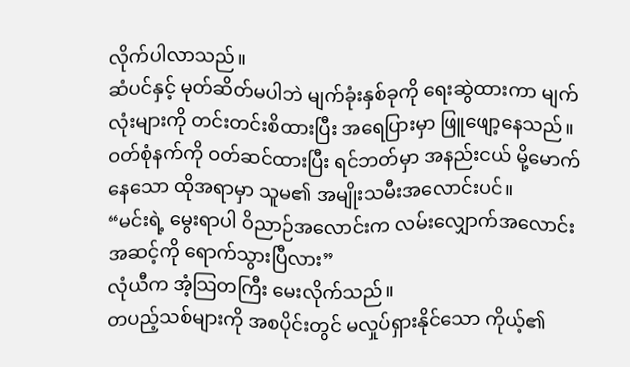လိုက်ပါလာသည်။
ဆံပင်နှင့် မုတ်ဆိတ်မပါဘဲ မျက်ခုံးနှစ်ခုကို ရေးဆွဲထားကာ မျက်လုံးများကို တင်းတင်းစိထားပြီး အရေပြားမှာ ဖြူဖျော့နေသည်။ ဝတ်စုံနက်ကို ဝတ်ဆင်ထားပြီး ရင်ဘတ်မှာ အနည်းငယ် မို့မောက်နေသော ထိုအရာမှာ သူမ၏ အမျိုးသမီးအလောင်းပင်။
“မင်းရဲ့ မွေးရာပါ ဝိညာဉ်အလောင်းက လမ်းလျှောက်အလောင်းအဆင့်ကို ရောက်သွားပြီလား”
လုံယီက အံ့သြတကြီး မေးလိုက်သည်။
တပည့်သစ်များကို အစပိုင်းတွင် မလှုပ်ရှားနိုင်သော ကိုယ့်၏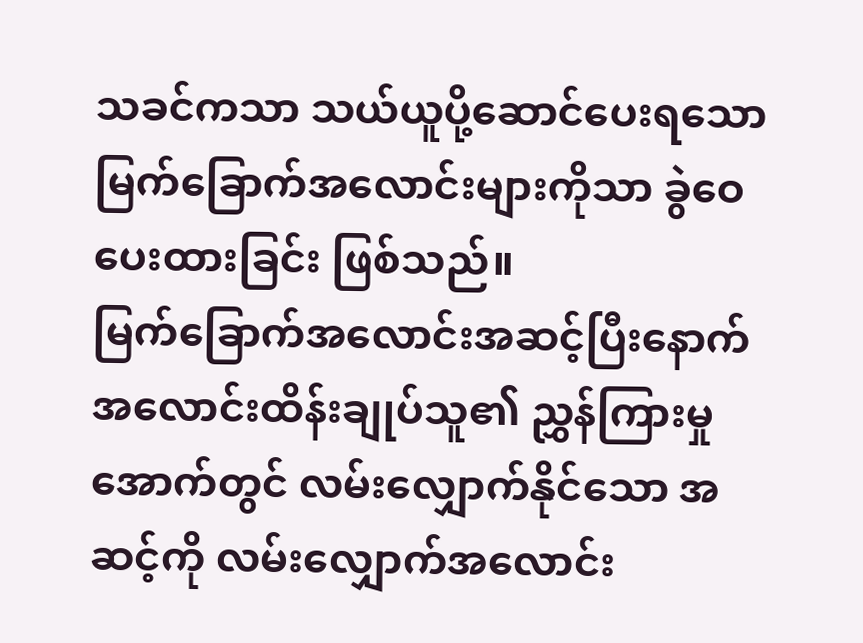သခင်ကသာ သယ်ယူပို့ဆောင်ပေးရသော မြက်ခြောက်အလောင်းများကိုသာ ခွဲဝေပေးထားခြင်း ဖြစ်သည်။
မြက်ခြောက်အလောင်းအဆင့်ပြီးနောက် အလောင်းထိန်းချုပ်သူ၏ ညွှန်ကြားမှုအောက်တွင် လမ်းလျှောက်နိုင်သော အဆင့်ကို လမ်းလျှောက်အလောင်း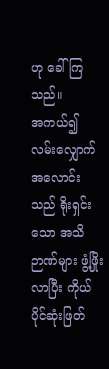ဟု ခေါ်ကြသည်။
အကယ်၍ လမ်းလျှောက်အလောင်းသည် ရိုးရှင်းသော အသိဉာဏ်များ ဖွံ့ဖြိုးလာပြီး ကိုယ်ပိုင်ဆုံးဖြတ်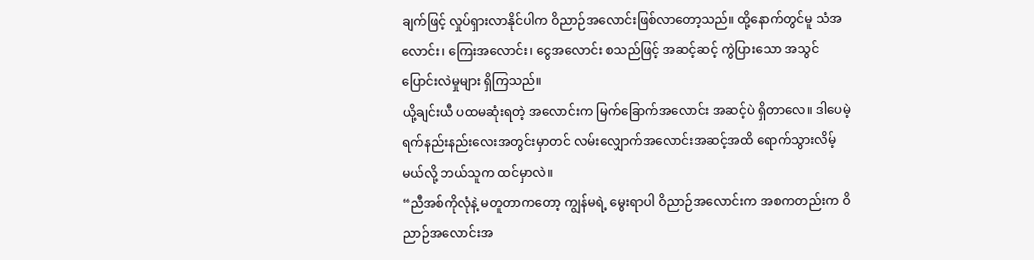ချက်ဖြင့် လှုပ်ရှားလာနိုင်ပါက ဝိညာဉ်အလောင်းဖြစ်လာတော့သည်။ ထို့နောက်တွင်မူ သံအလောင်း၊ ကြေးအလောင်း၊ ငွေအလောင်း စသည်ဖြင့် အဆင့်ဆင့် ကွဲပြားသော အသွင်ပြောင်းလဲမှုများ ရှိကြသည်။
ယို့ချင်းယီ ပထမဆုံးရတဲ့ အလောင်းက မြက်ခြောက်အလောင်း အဆင့်ပဲ ရှိတာလေ။ ဒါပေမဲ့ ရက်နည်းနည်းလေးအတွင်းမှာတင် လမ်းလျှောက်အလောင်းအဆင့်အထိ ရောက်သွားလိမ့်
မယ်လို့ ဘယ်သူက ထင်မှာလဲ။
“ညီအစ်ကိုလုံနဲ့ မတူတာကတော့ ကျွန်မရဲ့ မွေးရာပါ ဝိညာဉ်အလောင်းက အစကတည်းက ဝိညာဉ်အလောင်းအ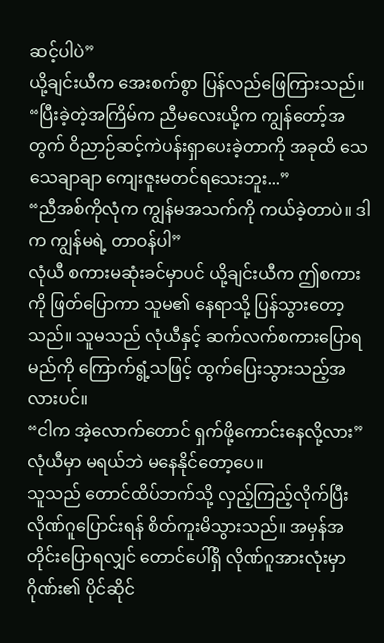ဆင့်ပါပဲ”
ယို့ချင်းယီက အေးစက်စွာ ပြန်လည်ဖြေကြားသည်။
“ပြီးခဲ့တဲ့အကြိမ်က ညီမလေးယို့က ကျွန်တော့်အတွက် ဝိညာဉ်ဆင့်ကဲပန်းရှာပေးခဲ့တာကို အခုထိ သေသေချာချာ ကျေးဇူးမတင်ရသေးဘူး...”
“ညီအစ်ကိုလုံက ကျွန်မအသက်ကို ကယ်ခဲ့တာပဲ။ ဒါက ကျွန်မရဲ့ တာဝန်ပါ”
လုံယီ စကားမဆုံးခင်မှာပင် ယို့ချင်းယီက ဤစကားကို ဖြတ်ပြောကာ သူမ၏ နေရာသို့ ပြန်သွားတော့သည်။ သူမသည် လုံယီနှင့် ဆက်လက်စကားပြောရမည်ကို ကြောက်ရွံ့သဖြင့် ထွက်ပြေးသွားသည့်အလားပင်။
“ငါက အဲ့လောက်တောင် ရှက်ဖို့ကောင်းနေလို့လား”
လုံယီမှာ မရယ်ဘဲ မနေနိုင်တော့ပေ။
သူသည် တောင်ထိပ်ဘက်သို့ လှည့်ကြည့်လိုက်ပြီး လိုဏ်ဂူပြောင်းရန် စိတ်ကူးမိသွားသည်။ အမှန်အတိုင်းပြောရလျှင် တောင်ပေါ်ရှိ လိုဏ်ဂူအားလုံးမှာ ဂိုဏ်း၏ ပိုင်ဆိုင်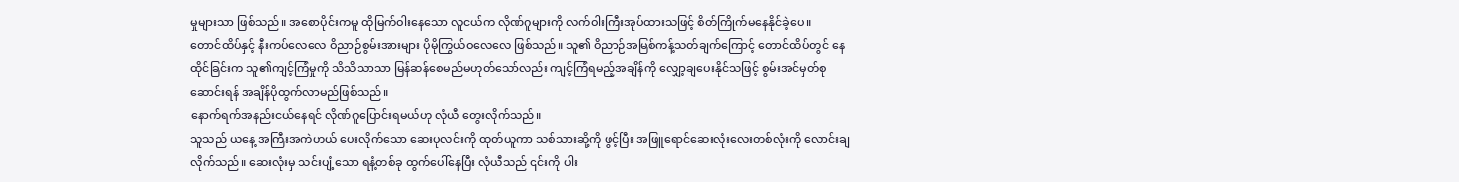မှုများသာ ဖြစ်သည်။ အစောပိုင်းကမူ ထိုမြက်ဝါးနေသော လူငယ်က လိုဏ်ဂူများကို လက်ဝါးကြီးအုပ်ထားသဖြင့် စိတ်ကြိုက်မနေနိုင်ခဲ့ပေ။
တောင်ထိပ်နှင့် နီးကပ်လေလေ ဝိညာဉ်စွမ်းအားများ ပိုမိုကြွယ်ဝလေလေ ဖြစ်သည်။ သူ၏ ဝိညာဉ်အမြစ်ကန့်သတ်ချက်ကြောင့် တောင်ထိပ်တွင် နေထိုင်ခြင်းက သူ၏ကျင့်ကြံမှုကို သိသိသာသာ မြန်ဆန်စေမည်မဟုတ်သော်လည်း ကျင့်ကြံရမည့်အချိန်ကို လျှော့ချပေးနိုင်သဖြင့် စွမ်းအင်မှတ်စုဆောင်းရန် အချိန်ပိုထွက်လာမည်ဖြစ်သည်။
နောက်ရက်အနည်းငယ်နေရင် လိုဏ်ဂူပြောင်းရမယ်ဟု လုံယီ တွေးလိုက်သည်။
သူသည် ယနေ့ အကြီးအကဲဟယ် ပေးလိုက်သော ဆေးပုလင်းကို ထုတ်ယူကာ သစ်သားဆို့ကို ဖွင့်ပြီး အဖြူရောင်ဆေးလုံးလေးတစ်လုံးကို လောင်းချလိုက်သည်။ ဆေးလုံးမှ သင်းပျံ့သော ရနံ့တစ်ခု ထွက်ပေါ်နေပြီး လုံယီသည် ၎င်းကို ပါး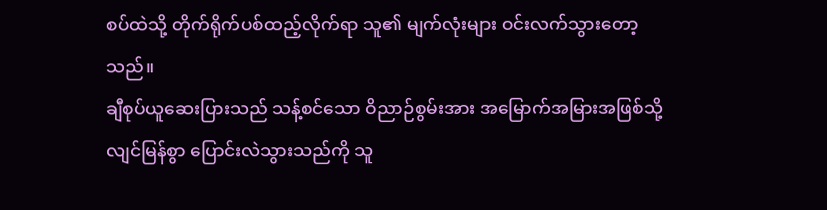စပ်ထဲသို့ တိုက်ရိုက်ပစ်ထည့်လိုက်ရာ သူ၏ မျက်လုံးများ ဝင်းလက်သွားတော့သည်။
ချီစုပ်ယူဆေးပြားသည် သန့်စင်သော ဝိညာဉ်စွမ်းအား အမြောက်အမြားအဖြစ်သို့ လျင်မြန်စွာ ပြောင်းလဲသွားသည်ကို သူ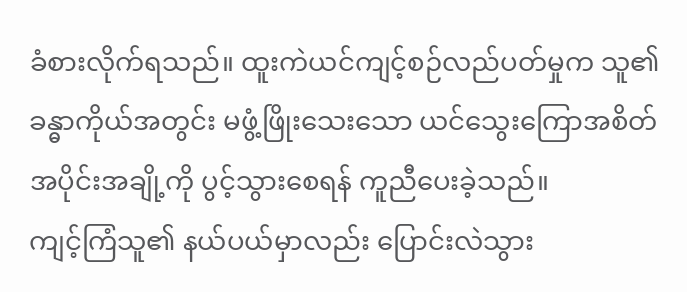ခံစားလိုက်ရသည်။ ထူးကဲယင်ကျင့်စဉ်လည်ပတ်မှုက သူ၏ ခန္ဓာကိုယ်အတွင်း မဖွံ့ဖြိုးသေးသော ယင်သွေးကြောအစိတ်အပိုင်းအချို့ကို ပွင့်သွားစေရန် ကူညီပေးခဲ့သည်။
ကျင့်ကြံသူ၏ နယ်ပယ်မှာလည်း ပြောင်းလဲသွား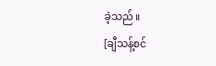ခဲ့သည်။
[ချီသန့်စင်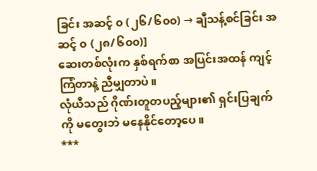ခြင်း အဆင့် ၀ (၂၆/၆၀၀) → ချီသန့်စင်ခြင်း အဆင့် ၀ (၂၈/၆၀၀)]
ဆေးတစ်လုံးက နှစ်ရက်စာ အပြင်းအထန် ကျင့်ကြံတာနဲ့ ညီမျှတာပဲ။
လုံယီသည် ဂိုဏ်းတူတပည့်များ၏ ရှင်းပြချက်ကို မတွေးဘဲ မနေနိုင်တော့ပေ။
***